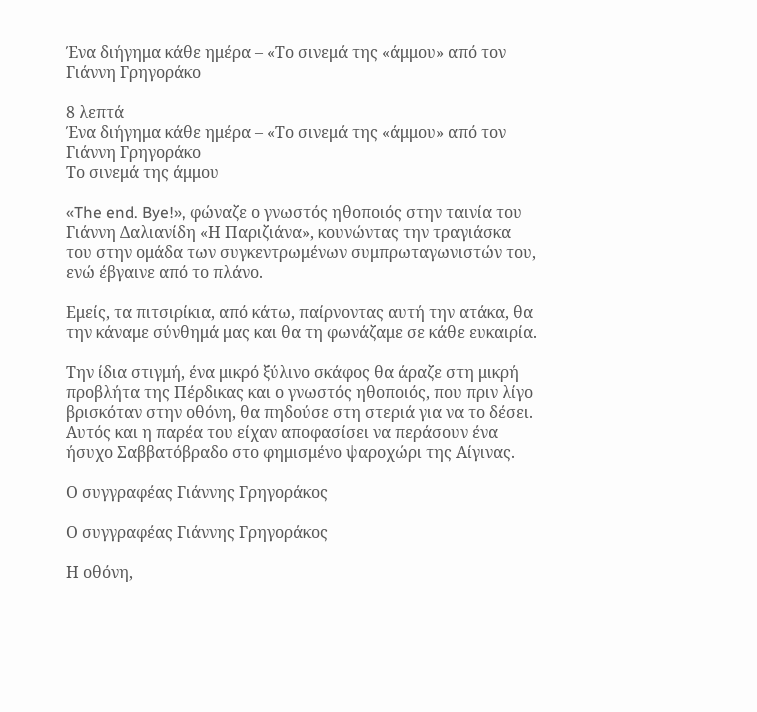Ένα διήγημα κάθε ημέρα – «Το σινεμά της «άμμου» από τον Γιάννη Γρηγοράκο

8 λεπτά
Ένα διήγημα κάθε ημέρα – «Το σινεμά της «άμμου» από τον Γιάννη Γρηγοράκο
Το σινεμά της άμμου

«The end. Bye!», φώναζε ο γνωστός ηθοποιός στην ταινία του Γιάννη Δαλιανίδη «Η Παριζιάνα», κουνώντας την τραγιάσκα του στην ομάδα των συγκεντρωμένων συμπρωταγωνιστών του, ενώ έβγαινε από το πλάνο.

Εμείς, τα πιτσιρίκια, από κάτω, παίρνοντας αυτή την ατάκα, θα την κάναμε σύνθημά μας και θα τη φωνάζαμε σε κάθε ευκαιρία.

Την ίδια στιγμή, ένα μικρό ξύλινο σκάφος θα άραζε στη μικρή προβλήτα της Πέρδικας και ο γνωστός ηθοποιός, που πριν λίγο βρισκόταν στην οθόνη, θα πηδούσε στη στεριά για να το δέσει. Αυτός και η παρέα του είχαν αποφασίσει να περάσουν ένα ήσυχο Σαββατόβραδο στο φημισμένο ψαροχώρι της Αίγινας.

Ο συγγραφέας Γιάννης Γρηγοράκος

Ο συγγραφέας Γιάννης Γρηγοράκος

Η οθόνη,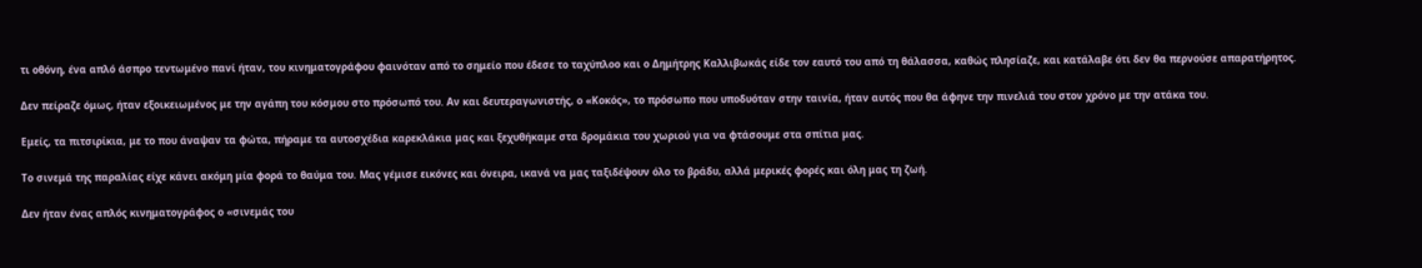τι οθόνη, ένα απλό άσπρο τεντωμένο πανί ήταν, του κινηματογράφου φαινόταν από το σημείο που έδεσε το ταχύπλοο και ο Δημήτρης Καλλιβωκάς είδε τον εαυτό του από τη θάλασσα, καθώς πλησίαζε, και κατάλαβε ότι δεν θα περνούσε απαρατήρητος.

Δεν πείραζε όμως, ήταν εξοικειωμένος με την αγάπη του κόσμου στο πρόσωπό του. Αν και δευτεραγωνιστής, ο «Κοκός», το πρόσωπο που υποδυόταν στην ταινία, ήταν αυτός που θα άφηνε την πινελιά του στον χρόνο με την ατάκα του.

Εμείς, τα πιτσιρίκια, με το που άναψαν τα φώτα, πήραμε τα αυτοσχέδια καρεκλάκια μας και ξεχυθήκαμε στα δρομάκια του χωριού για να φτάσουμε στα σπίτια μας.

Το σινεμά της παραλίας είχε κάνει ακόμη μία φορά το θαύμα του. Μας γέμισε εικόνες και όνειρα, ικανά να μας ταξιδέψουν όλο το βράδυ, αλλά μερικές φορές και όλη μας τη ζωή.

Δεν ήταν ένας απλός κινηματογράφος ο «σινεμάς του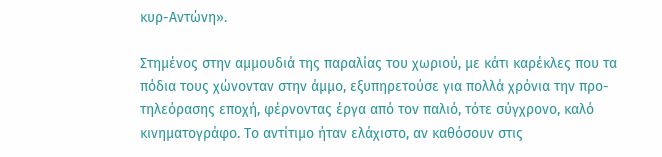κυρ-Αντώνη».

Στημένος στην αμμουδιά της παραλίας του χωριού, με κάτι καρέκλες που τα πόδια τους χώνονταν στην άμμο, εξυπηρετούσε για πολλά χρόνια την προ-τηλεόρασης εποχή, φέρνοντας έργα από τον παλιό, τότε σύγχρονο, καλό κινηματογράφο. Το αντίτιμο ήταν ελάχιστο, αν καθόσουν στις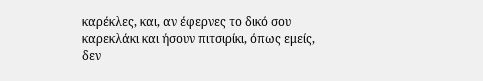καρέκλες, και, αν έφερνες το δικό σου καρεκλάκι και ήσουν πιτσιρίκι, όπως εμείς, δεν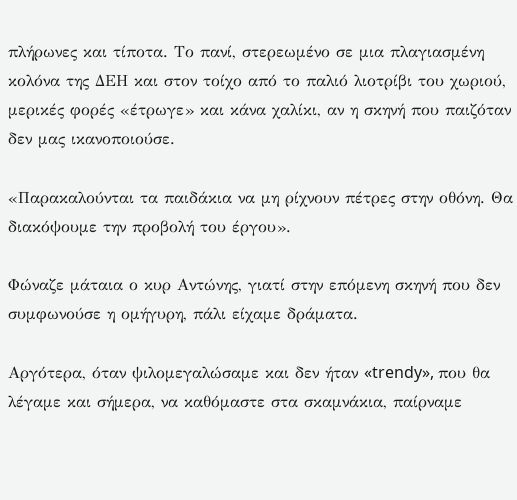πλήρωνες και τίποτα. Το πανί, στερεωμένο σε μια πλαγιασμένη κολόνα της ΔΕΗ και στον τοίχο από το παλιό λιοτρίβι του χωριού, μερικές φορές «έτρωγε» και κάνα χαλίκι, αν η σκηνή που παιζόταν δεν μας ικανοποιούσε.

«Παρακαλούνται τα παιδάκια να μη ρίχνουν πέτρες στην οθόνη. Θα διακόψουμε την προβολή του έργου».

Φώναζε μάταια ο κυρ Αντώνης, γιατί στην επόμενη σκηνή που δεν συμφωνούσε η ομήγυρη, πάλι είχαμε δράματα.

Αργότερα, όταν ψιλομεγαλώσαμε και δεν ήταν «trendy», που θα λέγαμε και σήμερα, να καθόμαστε στα σκαμνάκια, παίρναμε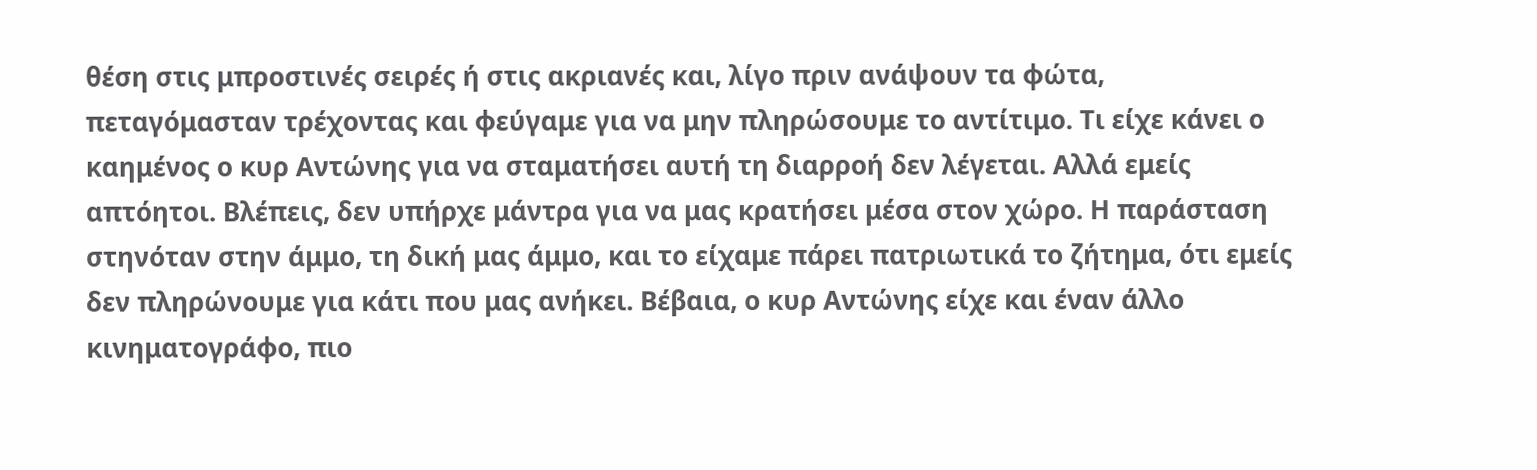θέση στις μπροστινές σειρές ή στις ακριανές και, λίγο πριν ανάψουν τα φώτα, πεταγόμασταν τρέχοντας και φεύγαμε για να μην πληρώσουμε το αντίτιμο. Τι είχε κάνει ο καημένος ο κυρ Αντώνης για να σταματήσει αυτή τη διαρροή δεν λέγεται. Αλλά εμείς απτόητοι. Βλέπεις, δεν υπήρχε μάντρα για να μας κρατήσει μέσα στον χώρο. Η παράσταση στηνόταν στην άμμο, τη δική μας άμμο, και το είχαμε πάρει πατριωτικά το ζήτημα, ότι εμείς δεν πληρώνουμε για κάτι που μας ανήκει. Βέβαια, ο κυρ Αντώνης είχε και έναν άλλο κινηματογράφο, πιο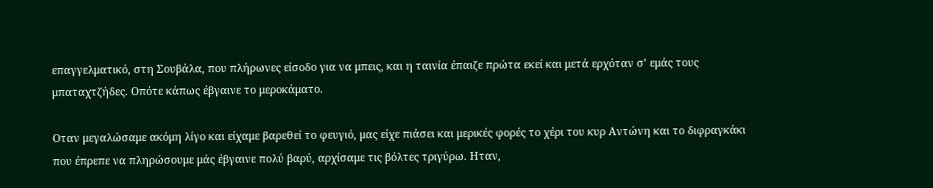επαγγελματικό, στη Σουβάλα, που πλήρωνες είσοδο για να μπεις, και η ταινία έπαιζε πρώτα εκεί και μετά ερχόταν σ’ εμάς τους μπαταχτζήδες. Οπότε κάπως έβγαινε το μεροκάματο.

Οταν μεγαλώσαμε ακόμη λίγο και είχαμε βαρεθεί το φευγιό, μας είχε πιάσει και μερικές φορές το χέρι του κυρ Αντώνη και το διφραγκάκι που έπρεπε να πληρώσουμε μάς έβγαινε πολύ βαρύ, αρχίσαμε τις βόλτες τριγύρω. Ηταν,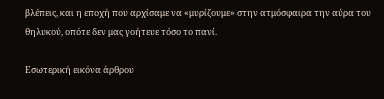βλέπεις, και η εποχή που αρχίσαμε να «μυρίζουμε» στην ατμόσφαιρα την αύρα του θηλυκού, οπότε δεν μας γοήτευε τόσο το πανί.

Εσωτερική εικόνα άρθρου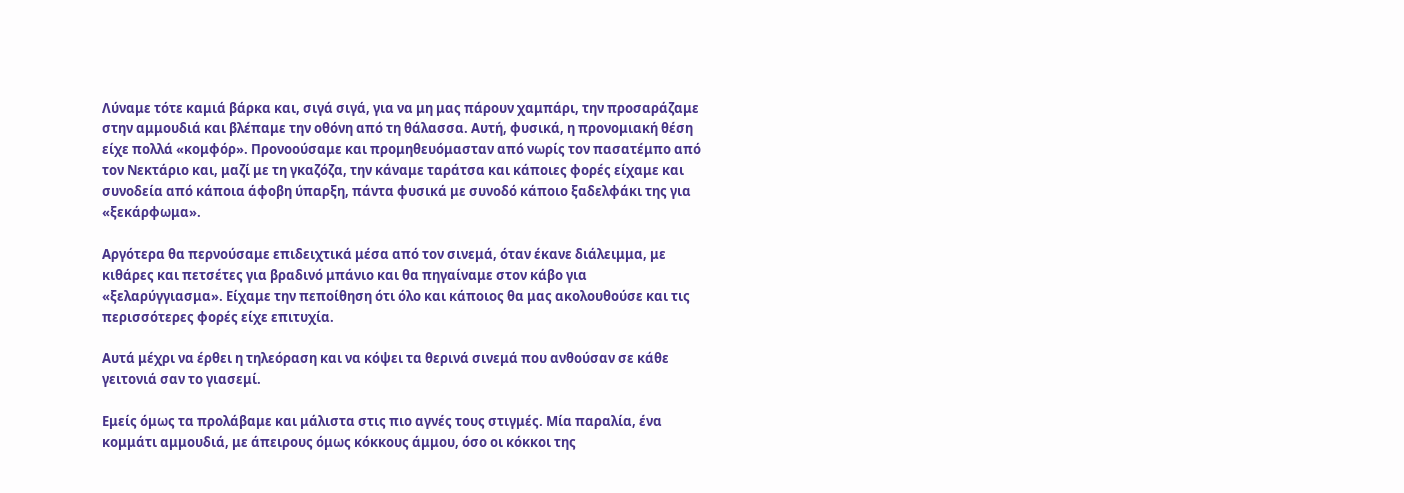Λύναμε τότε καμιά βάρκα και, σιγά σιγά, για να μη μας πάρουν χαμπάρι, την προσαράζαμε στην αμμουδιά και βλέπαμε την οθόνη από τη θάλασσα. Αυτή, φυσικά, η προνομιακή θέση είχε πολλά «κομφόρ». Προνοούσαμε και προμηθευόμασταν από νωρίς τον πασατέμπο από τον Νεκτάριο και, μαζί με τη γκαζόζα, την κάναμε ταράτσα και κάποιες φορές είχαμε και συνοδεία από κάποια άφοβη ύπαρξη, πάντα φυσικά με συνοδό κάποιο ξαδελφάκι της για «ξεκάρφωμα».

Αργότερα θα περνούσαμε επιδειχτικά μέσα από τον σινεμά, όταν έκανε διάλειμμα, με κιθάρες και πετσέτες για βραδινό μπάνιο και θα πηγαίναμε στον κάβο για «ξελαρύγγιασμα». Είχαμε την πεποίθηση ότι όλο και κάποιος θα μας ακολουθούσε και τις περισσότερες φορές είχε επιτυχία.

Αυτά μέχρι να έρθει η τηλεόραση και να κόψει τα θερινά σινεμά που ανθούσαν σε κάθε γειτονιά σαν το γιασεμί.

Εμείς όμως τα προλάβαμε και μάλιστα στις πιο αγνές τους στιγμές. Μία παραλία, ένα κομμάτι αμμουδιά, με άπειρους όμως κόκκους άμμου, όσο οι κόκκοι της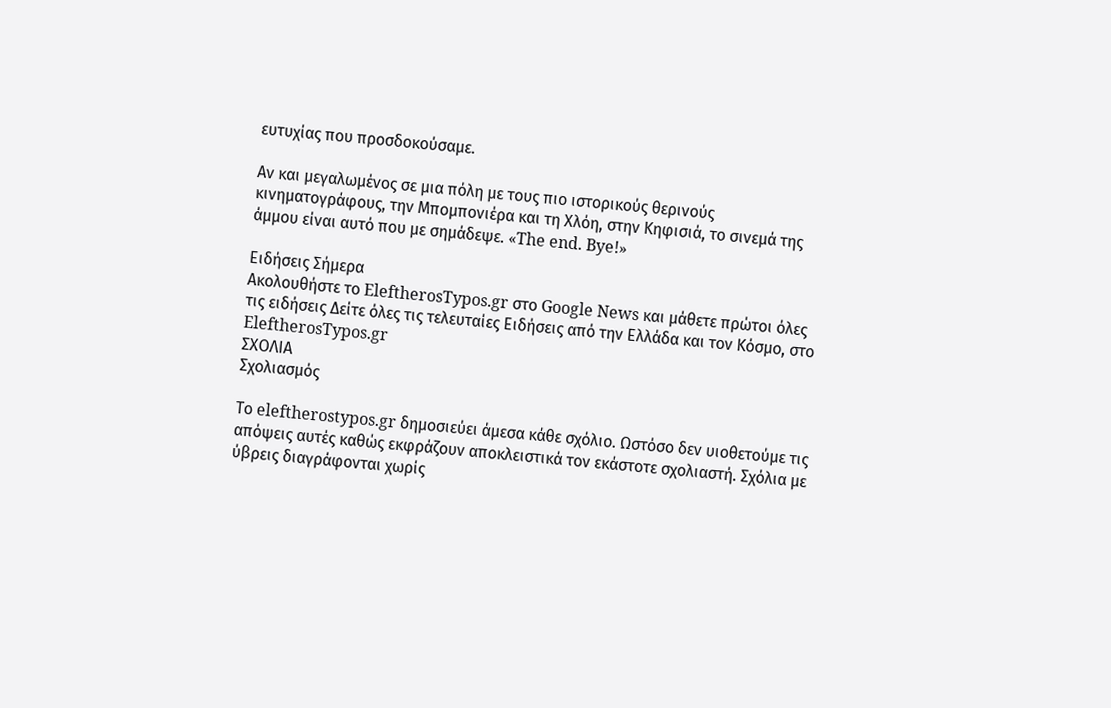ευτυχίας που προσδοκούσαμε.

Αν και μεγαλωμένος σε μια πόλη με τους πιο ιστορικούς θερινούς κινηματογράφους, την Μπομπονιέρα και τη Χλόη, στην Κηφισιά, το σινεμά της άμμου είναι αυτό που με σημάδεψε. «The end. Bye!»

Ειδήσεις Σήμερα
Ακολουθήστε το EleftherosTypos.gr στο Google News και μάθετε πρώτοι όλες τις ειδήσεις Δείτε όλες τις τελευταίες Ειδήσεις από την Ελλάδα και τον Κόσμο, στο EleftherosTypos.gr
ΣΧΟΛΙΑ
Σχολιασμός

Tο eleftherostypos.gr δημοσιεύει άμεσα κάθε σχόλιο. Ωστόσο δεν υιοθετούμε τις απόψεις αυτές καθώς εκφράζουν αποκλειστικά τον εκάστοτε σχολιαστή. Σχόλια με ύβρεις διαγράφονται χωρίς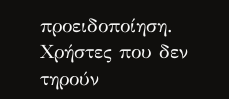προειδοποίηση. Χρήστες που δεν τηρούν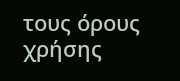τους όρους χρήσης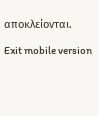αποκλείονται.

Exit mobile version